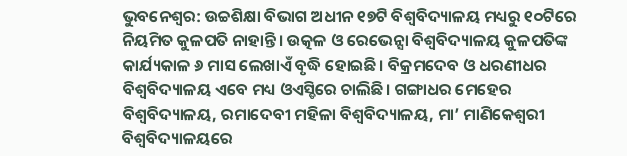ଭୁବନେଶ୍ବର: ଉଚ୍ଚଶିକ୍ଷା ବିଭାଗ ଅଧୀନ ୧୭ଟି ବିଶ୍ବବିଦ୍ୟାଳୟ ମଧ୍ୟରୁ ୧୦ଟିରେ ନିୟମିତ କୁଳପତି ନାହାନ୍ତି। ଉତ୍କଳ ଓ ରେଭେନ୍ସା ବିଶ୍ବବିଦ୍ୟାଳୟ କୁଳପତିଙ୍କ କାର୍ଯ୍ୟକାଳ ୬ ମାସ ଲେଖାଏଁ ବୃଦ୍ଧି ହୋଇଛି। ବିକ୍ରମଦେବ ଓ ଧରଣୀଧର ବିଶ୍ବବିଦ୍ୟାଳୟ ଏବେ ମଧ୍ୟ ଓଏସ୍ଡିରେ ଚାଲିଛି। ଗଙ୍ଗାଧର ମେହେର ବିଶ୍ବବିଦ୍ୟାଳୟ, ରମାଦେବୀ ମହିଳା ବିଶ୍ବବିଦ୍ୟାଳୟ, ମା’ ମାଣିକେଶ୍ବରୀ ବିଶ୍ବବିଦ୍ୟାଳୟରେ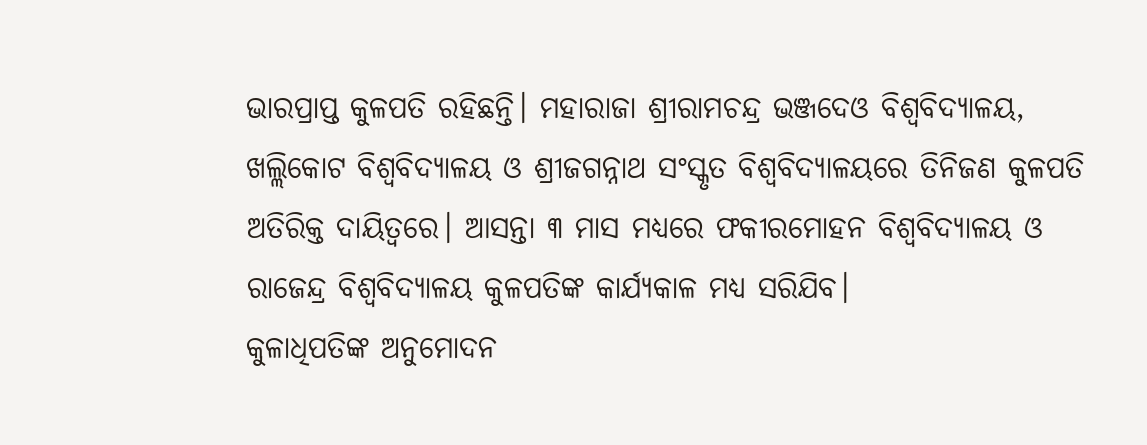ଭାରପ୍ରାପ୍ତ କୁଳପତି ରହିଛନ୍ତି। ମହାରାଜା ଶ୍ରୀରାମଚନ୍ଦ୍ର ଭଞ୍ଜଦେଓ ବିଶ୍ବବିଦ୍ୟାଳୟ, ଖଲ୍ଲିକୋଟ ବିଶ୍ବବିଦ୍ୟାଳୟ ଓ ଶ୍ରୀଜଗନ୍ନାଥ ସଂସ୍କୃତ ବିଶ୍ବବିଦ୍ୟାଳୟରେ ତିନିଜଣ କୁଳପତି ଅତିରିକ୍ତ ଦାୟିତ୍ବରେ। ଆସନ୍ତା ୩ ମାସ ମଧ୍ୟରେ ଫକୀରମୋହନ ବିଶ୍ବବିଦ୍ୟାଳୟ ଓ ରାଜେନ୍ଦ୍ର ବିଶ୍ବବିଦ୍ୟାଳୟ କୁଳପତିଙ୍କ କାର୍ଯ୍ୟକାଳ ମଧ୍ୟ ସରିଯିବ।
କୁଳାଧିପତିଙ୍କ ଅନୁମୋଦନ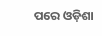ପରେ ଓଡ଼ିଶା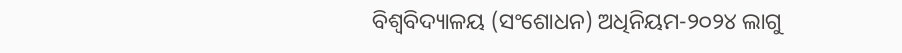ବିଶ୍ବବିଦ୍ୟାଳୟ (ସଂଶୋଧନ) ଅଧିନିୟମ-୨୦୨୪ ଲାଗୁ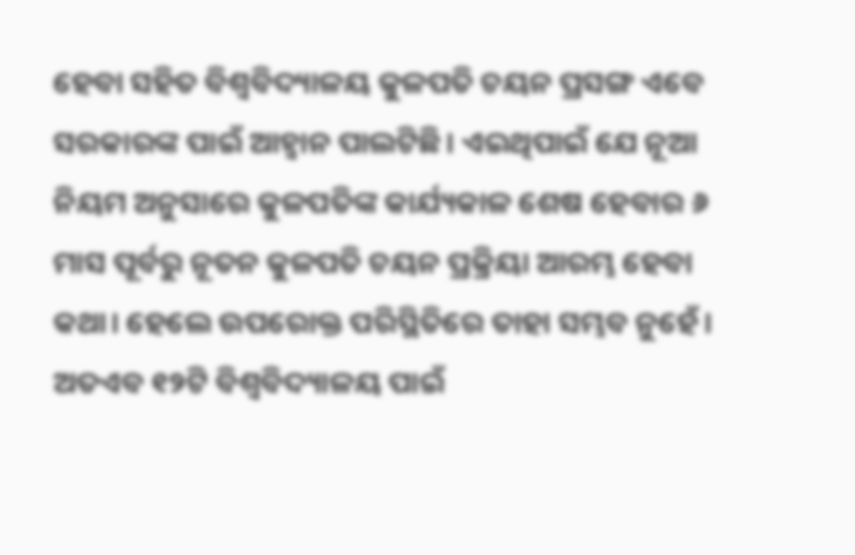ହେବା ସହିତ ବିଶ୍ବବିଦ୍ୟାଳୟ କୁଳପତି ଚୟନ ପ୍ରସଙ୍ଗ ଏବେ ସରକାରଙ୍କ ପାଇଁ ଆହ୍ବାନ ପାଲଟିଛି। ଏଇଥିପାଇଁ ଯେ ନୂଆ ନିୟମ ଅନୁସାରେ କୁଳପତିଙ୍କ କାର୍ଯ୍ୟକାଳ ଶେଷ ହେବାର ୬ ମାସ ପୂର୍ବରୁ ନୂତନ କୁଳପତି ଚୟନ ପ୍ରକ୍ରିୟା ଆରମ୍ଭ ହେବା କଥା। ହେଲେ ଉପରୋକ୍ତ ପରିସ୍ଥିତିରେ ତାହା ସମ୍ଭବ ନୁହେଁ। ଅତଏବ ୧୨ଟି ବିଶ୍ବବିଦ୍ୟାଳୟ ପାଇଁ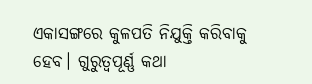ଏକାସଙ୍ଗରେ କୁଳପତି ନିଯୁକ୍ତି କରିବାକୁ ହେବ। ଗୁରୁତ୍ବପୂର୍ଣ୍ଣ କଥା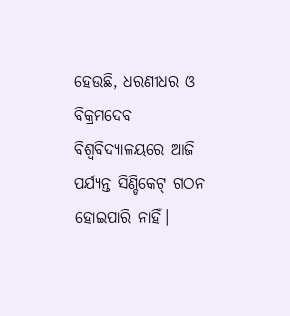ହେଉଛି, ଧରଣୀଧର ଓ ବିକ୍ରମଦେବ ବିଶ୍ବବିଦ୍ୟାଳୟରେ ଆଜି ପର୍ଯ୍ୟନ୍ତ ସିଣ୍ଡିକେଟ୍ ଗଠନ ହୋଇପାରି ନାହିଁ।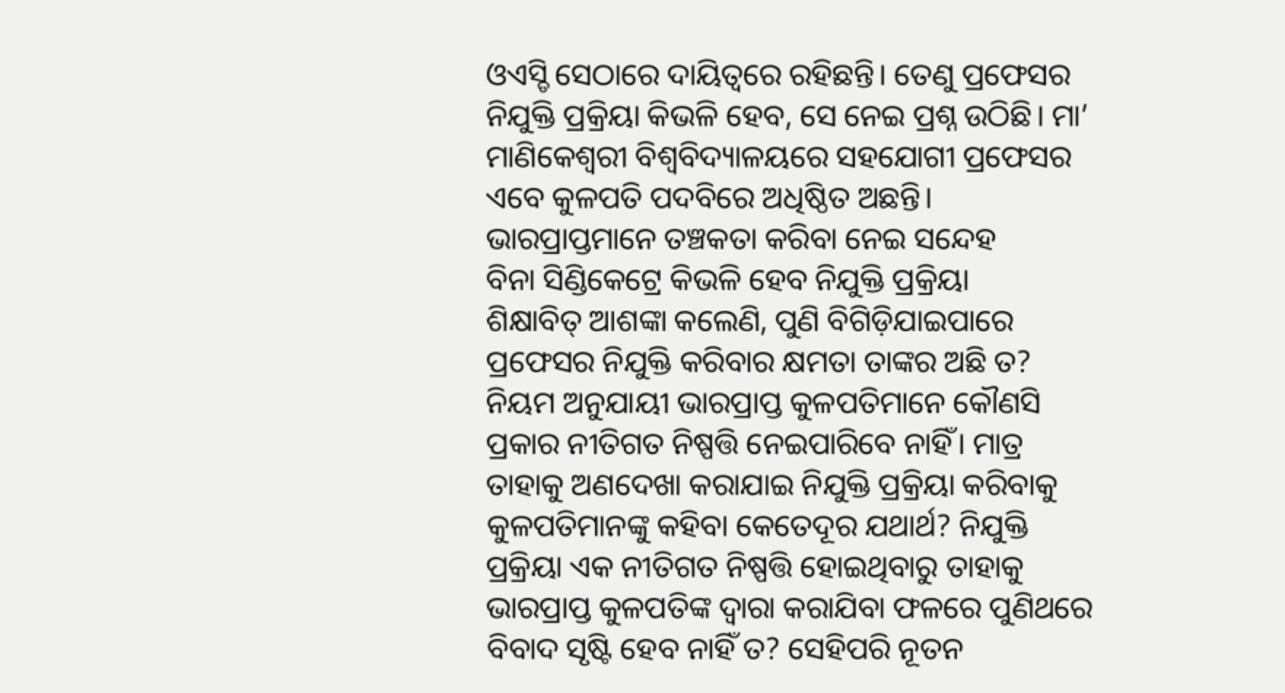ଓଏସ୍ଡି ସେଠାରେ ଦାୟିତ୍ବରେ ରହିଛନ୍ତି। ତେଣୁ ପ୍ରଫେସର ନିଯୁକ୍ତି ପ୍ରକ୍ରିୟା କିଭଳି ହେବ, ସେ ନେଇ ପ୍ରଶ୍ନ ଉଠିଛି। ମା’ ମାଣିକେଶ୍ବରୀ ବିଶ୍ବବିଦ୍ୟାଳୟରେ ସହଯୋଗୀ ପ୍ରଫେସର ଏବେ କୁଳପତି ପଦବିରେ ଅଧିଷ୍ଠିତ ଅଛନ୍ତି।
ଭାରପ୍ରାପ୍ତମାନେ ତଞ୍ଚକତା କରିବା ନେଇ ସନ୍ଦେହ
ବିନା ସିଣ୍ଡିକେଟ୍ରେ କିଭଳି ହେବ ନିଯୁକ୍ତି ପ୍ରକ୍ରିୟା
ଶିକ୍ଷାବିତ୍ ଆଶଙ୍କା କଲେଣି, ପୁଣି ବିଗିଡ଼ିଯାଇପାରେ
ପ୍ରଫେସର ନିଯୁକ୍ତି କରିବାର କ୍ଷମତା ତାଙ୍କର ଅଛି ତ? ନିୟମ ଅନୁଯାୟୀ ଭାରପ୍ରାପ୍ତ କୁଳପତିମାନେ କୌଣସି ପ୍ରକାର ନୀତିଗତ ନିଷ୍ପତ୍ତି ନେଇପାରିବେ ନାହିଁ। ମାତ୍ର ତାହାକୁ ଅଣଦେଖା କରାଯାଇ ନିଯୁକ୍ତି ପ୍ରକ୍ରିୟା କରିବାକୁ କୁଳପତିମାନଙ୍କୁ କହିବା କେତେଦୂର ଯଥାର୍ଥ? ନିଯୁକ୍ତି ପ୍ରକ୍ରିୟା ଏକ ନୀତିଗତ ନିଷ୍ପତ୍ତି ହୋଇଥିବାରୁ ତାହାକୁ ଭାରପ୍ରାପ୍ତ କୁଳପତିଙ୍କ ଦ୍ବାରା କରାଯିବା ଫଳରେ ପୁଣିଥରେ ବିବାଦ ସୃଷ୍ଟି ହେବ ନାହିଁ ତ? ସେହିପରି ନୂତନ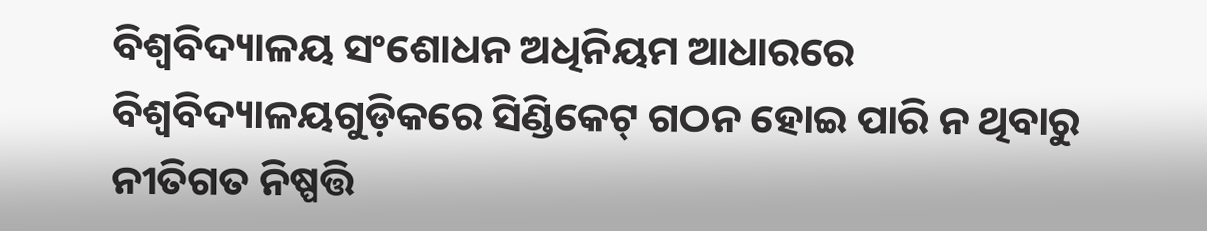ବିଶ୍ବବିଦ୍ୟାଳୟ ସଂଶୋଧନ ଅଧିନିୟମ ଆଧାରରେ ବିଶ୍ବବିଦ୍ୟାଳୟଗୁଡ଼ିକରେ ସିଣ୍ଡିକେଟ୍ ଗଠନ ହୋଇ ପାରି ନ ଥିବାରୁ ନୀତିଗତ ନିଷ୍ପତ୍ତି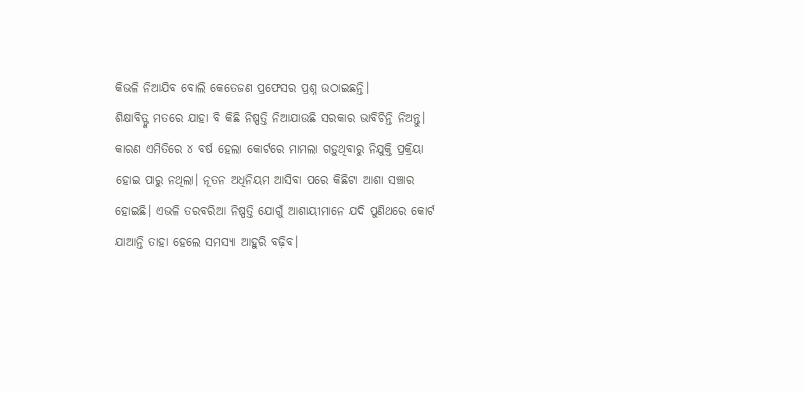କିଭଳି ନିଆଯିବ ବୋଲି କେତେଜଣ ପ୍ରଫେସର ପ୍ରଶ୍ନ ଉଠାଇଛନ୍ତି।
ଶିକ୍ଷାବିତ୍ଙ୍କ ମତରେ ଯାହା ବି କିଛି ନିଷ୍ପତ୍ତି ନିଆଯାଉଛି ସରକାର ଭାବିଚିନ୍ତି ନିଅନ୍ତୁ। କାରଣ ଏମିତିରେ ୪ ବର୍ଷ ହେଲା କୋର୍ଟରେ ମାମଲା ଗଡ଼ୁଥିବାରୁ ନିଯୁକ୍ତି ପ୍ରକ୍ରିୟା ହୋଇ ପାରୁ ନଥିଲା। ନୂତନ ଅଧିନିୟମ ଆସିବା ପରେ କିଛିଟା ଆଶା ସଞ୍ଚାର ହୋଇଛି। ଏଭଳି ତରବରିଆ ନିଷ୍ପତ୍ତି ଯୋଗୁଁ ଆଶାୟୀମାନେ ଯଦି ପୁଣିଥରେ କୋର୍ଟ ଯାଆନ୍ତି ତାହା ହେଲେ ସମସ୍ୟା ଆହୁରି ବଢ଼ିବ।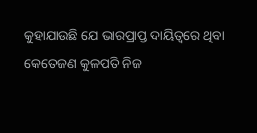କୁହାଯାଉଛି ଯେ ଭାରପ୍ରାପ୍ତ ଦାୟିତ୍ବରେ ଥିବା କେତେଜଣ କୁଳପତି ନିଜ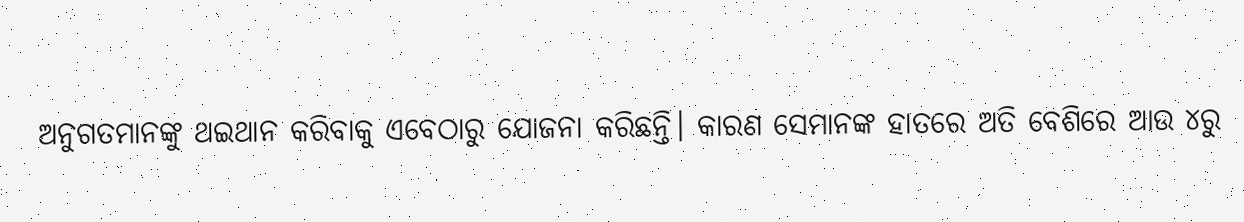ଅନୁଗତମାନଙ୍କୁ ଥଇଥାନ କରିବାକୁ ଏବେଠାରୁ ଯୋଜନା କରିଛନ୍ତି। କାରଣ ସେମାନଙ୍କ ହାତରେ ଅତି ବେଶିରେ ଆଉ ୪ରୁ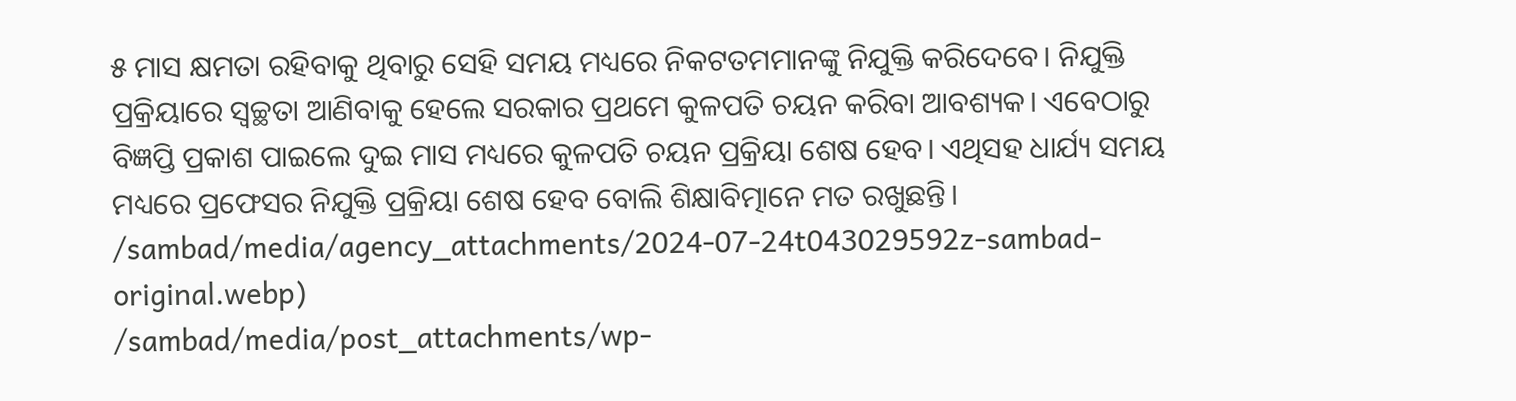୫ ମାସ କ୍ଷମତା ରହିବାକୁ ଥିବାରୁ ସେହି ସମୟ ମଧ୍ୟରେ ନିକଟତମମାନଙ୍କୁ ନିଯୁକ୍ତି କରିଦେବେ। ନିଯୁକ୍ତି ପ୍ରକ୍ରିୟାରେ ସ୍ବଚ୍ଛତା ଆଣିବାକୁ ହେଲେ ସରକାର ପ୍ରଥମେ କୁଳପତି ଚୟନ କରିବା ଆବଶ୍ୟକ। ଏବେଠାରୁ ବିଜ୍ଞପ୍ତି ପ୍ରକାଶ ପାଇଲେ ଦୁଇ ମାସ ମଧ୍ୟରେ କୁଳପତି ଚୟନ ପ୍ରକ୍ରିୟା ଶେଷ ହେବ। ଏଥିସହ ଧାର୍ଯ୍ୟ ସମୟ ମଧ୍ୟରେ ପ୍ରଫେସର ନିଯୁକ୍ତି ପ୍ରକ୍ରିୟା ଶେଷ ହେବ ବୋଲି ଶିକ୍ଷାବିତ୍ମାନେ ମତ ରଖୁଛନ୍ତି।
/sambad/media/agency_attachments/2024-07-24t043029592z-sambad-original.webp)
/sambad/media/post_attachments/wp-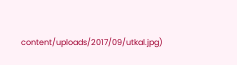content/uploads/2017/09/utkal.jpg)